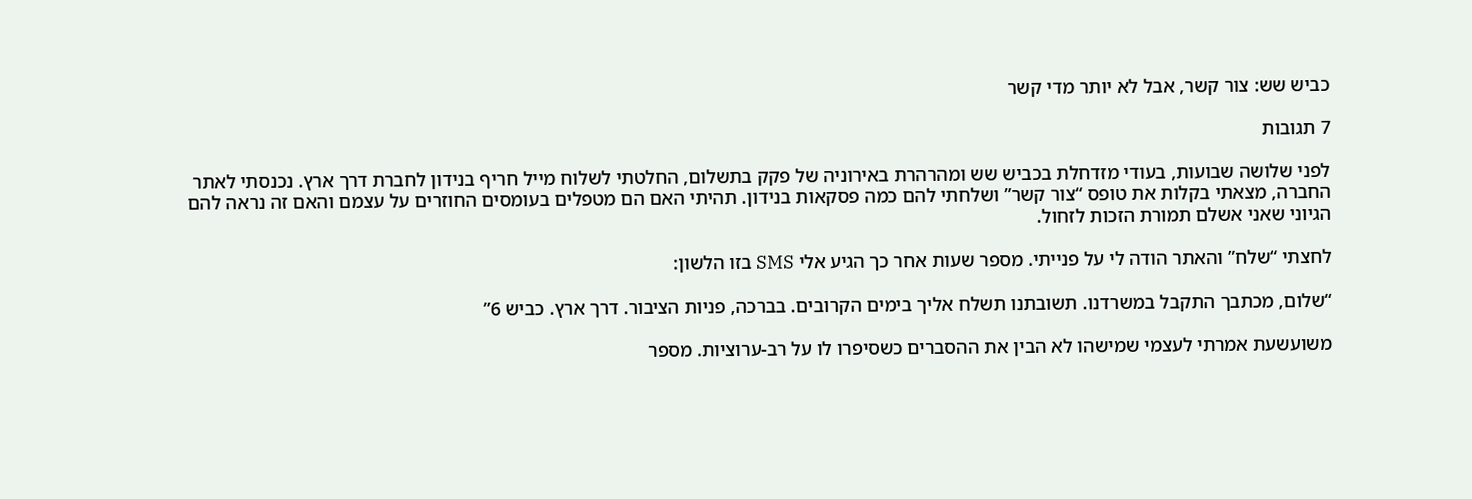כביש שש: צור קשר, אבל לא יותר מדי קשר

7 תגובות

לפני שלושה שבועות, בעודי מזדחלת בכביש שש ומהרהרת באירוניה של פקק בתשלום, החלטתי לשלוח מייל חריף בנידון לחברת דרך ארץ. נכנסתי לאתר החברה, מצאתי בקלות את טופס “צור קשר” ושלחתי להם כמה פסקאות בנידון. תהיתי האם הם מטפלים בעומסים החוזרים על עצמם והאם זה נראה להם הגיוני שאני אשלם תמורת הזכות לזחול.

לחצתי “שלח” והאתר הודה לי על פנייתי. מספר שעות אחר כך הגיע אלי SMS בזו הלשון:

“שלום, מכתבך התקבל במשרדנו. תשובתנו תשלח אליך בימים הקרובים. בברכה, פניות הציבור. דרך ארץ. כביש 6”

משועשעת אמרתי לעצמי שמישהו לא הבין את ההסברים כשסיפרו לו על רב-ערוציות. מספר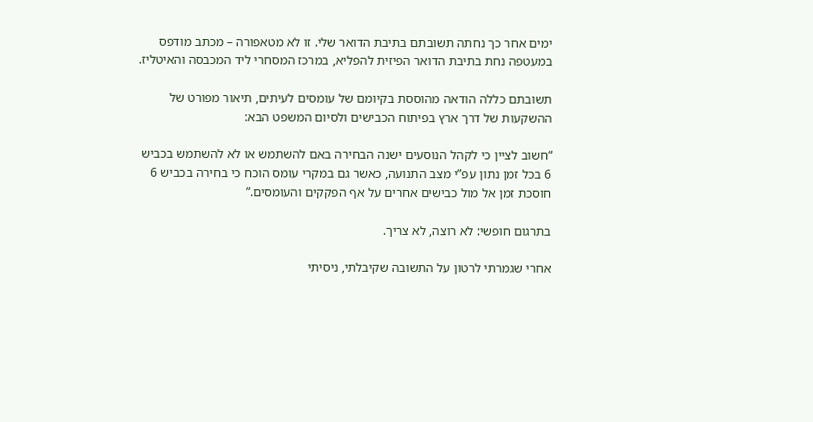ימים אחר כך נחתה תשובתם בתיבת הדואר שלי. זו לא מטאפורה – מכתב מודפס במעטפה נחת בתיבת הדואר הפיזית להפליא, במרכז המסחרי ליד המכבסה והאיטליז.

תשובתם כללה הודאה מהוססת בקיומם של עומסים לעיתים, תיאור מפורט של ההשקעות של דרך ארץ בפיתוח הכבישים ולסיום המשפט הבא:

“חשוב לציין כי לקהל הנוסעים ישנה הבחירה באם להשתמש או לא להשתמש בכביש 6 בכל זמן נתון עפ”י מצב התנועה, כאשר גם במקרי עומס הוכח כי בחירה בכביש 6 חוסכת זמן אל מול כבישים אחרים על אף הפקקים והעומסים.”

בתרגום חופשי: לא רוצה, לא צריך.

אחרי שגמרתי לרטון על התשובה שקיבלתי, ניסיתי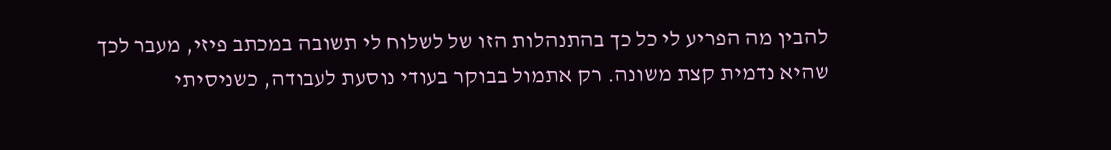להבין מה הפריע לי כל כך בהתנהלות הזו של לשלוח לי תשובה במכתב פיזי, מעבר לכך שהיא נדמית קצת משונה. רק אתמול בבוקר בעודי נוסעת לעבודה, כשניסיתי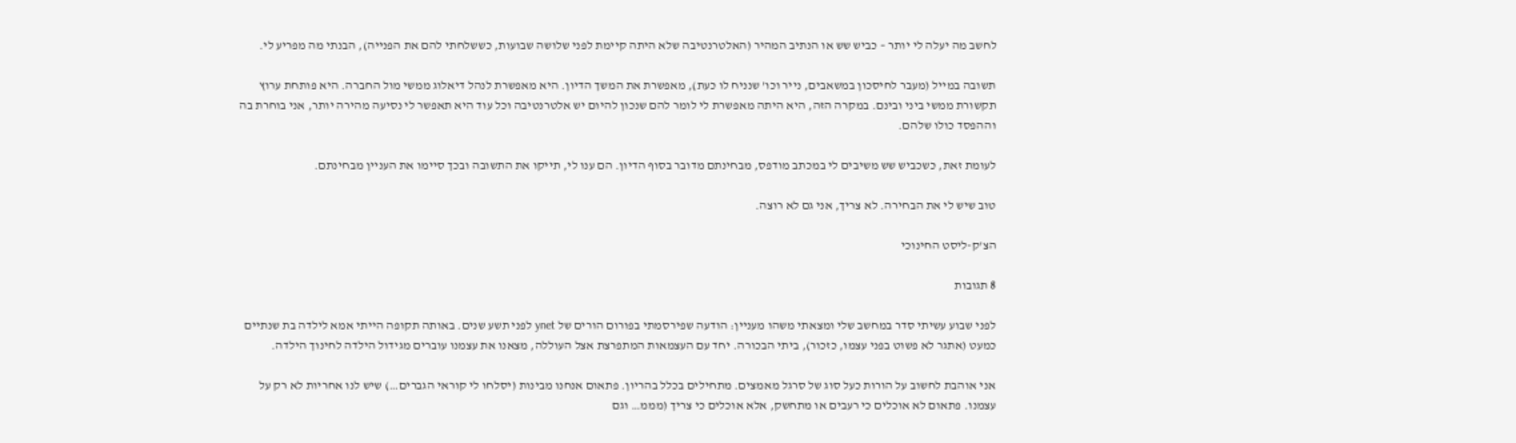לחשב מה יעלה לי יותר – כביש שש או הנתיב המהיר (האלטרנטיבה שלא היתה קיימת לפני שלושה שבועות, כששלחתי להם את הפנייה), הבנתי מה מפריע לי.

תשובה במייל (מעבר לחיסכון במשאבים, נייר וכו’ שנניח לו כעת), מאפשרת את המשך הדיון. היא מאפשרת לנהל דיאלוג ממשי מול החברה. היא פותחת ערוץ תקשורת ממשי ביני ובינם. במקרה הזה, היא היתה מאפשרת לי לומר להם שנכון להיום יש אלטרנטיבה וכל עוד היא תאפשר לי נסיעה מהירה יותר, אני בוחרת בה וההפסד כולו שלהם.

לעומת זאת, כשכביש שש משיבים לי במכתב מודפס, מבחינתם מדובר בסוף הדיון. הם ענו לי, תייקו את התשובה ובכך סיימו את העניין מבחינתם.

טוב שיש לי את הבחירה. לא צריך, אני גם לא רוצה.

הצ'ק-ליסט החינוכי

8 תגובות

לפני שבוע עשיתי סדר במחשב שלי ומצאתי משהו מעניין: הודעה שפירסמתי בפורום הורים של ynet לפני תשע שנים. באותה תקופה הייתי אמא לילדה בת שנתיים כמעט (אתגר לא פשוט בפני עצמו, כזכור), ביתי הבכורה. יחד עם העצמאות המתפרצת אצל העוללה, מצאנו את עצמנו עוברים מגידול הילדה לחינוך הילדה.

אני אוהבת לחשוב על הורות כעל סוג של סרגל מאמצים. מתחילים בכלל בהריון. פתאום אנחנו מבינות (יסלחו לי קוראי הגברים…) שיש לנו אחריות לא רק על עצמנו. פתאום לא אוכלים כי רעבים או מתחשק, אלא אוכלים כי צריך (מממ… וגם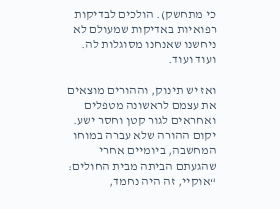כי מתחשק). הולכים לבדיקות רפואיות באדיקות שמעולם לא ניחשנו שאנחנו מסוגלות לה. ועוד ועוד.

ואז יש תינוק, וההורים מוצאים את עצמם לראשונה מטפלים ואחראים לגור קטן וחסר ישע. יקום ההורה שלא עברה במוחו המחשבה, ביומיים אחרי שהגעתם הביתה מבית החולים: “אוקיי, זה היה נחמד,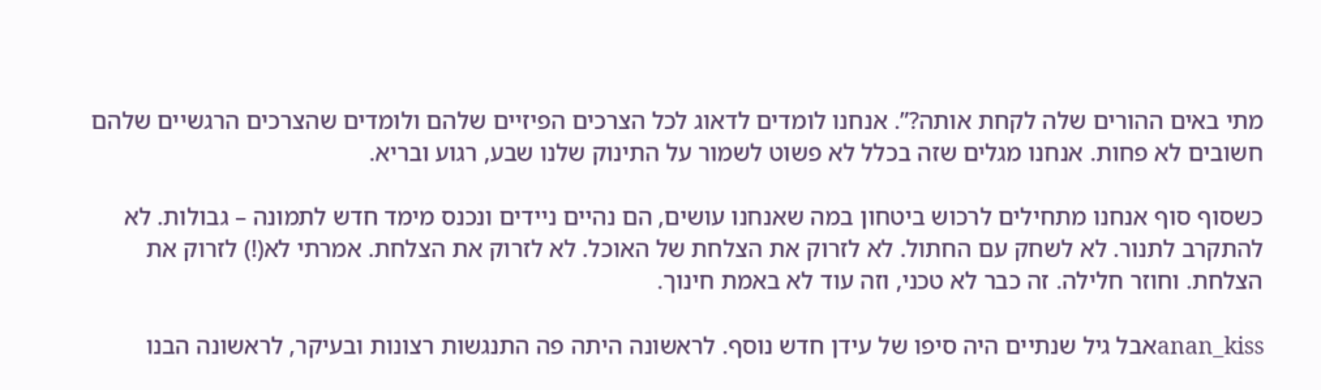מתי באים ההורים שלה לקחת אותה?”. אנחנו לומדים לדאוג לכל הצרכים הפיזיים שלהם ולומדים שהצרכים הרגשיים שלהם חשובים לא פחות. אנחנו מגלים שזה בכלל לא פשוט לשמור על התינוק שלנו שבע, רגוע ובריא.

כשסוף סוף אנחנו מתחילים לרכוש ביטחון במה שאנחנו עושים, הם נהיים ניידים ונכנס מימד חדש לתמונה – גבולות. לא להתקרב לתנור. לא לשחק עם החתול. לא לזרוק את הצלחת של האוכל. לא לזרוק את הצלחת. אמרתי לא(!) לזרוק את הצלחת. וחוזר חלילה. זה כבר לא טכני, וזה עוד לא באמת חינוך.

anan_kissאבל גיל שנתיים היה סיפו של עידן חדש נוסף. לראשונה היתה פה התנגשות רצונות ובעיקר, לראשונה הבנו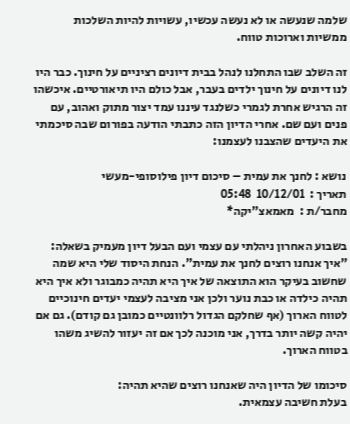שלמה שנעשה או לא נעשה עכשיו, עשויות להיות השלכות ממשיות וארוכות טווח.

זה השלב שבו התחלנו לנהל בבית דיונים רציניים על חינוך. כבר היו לנו דיונים על חינוך ילדים בעבר, אבל כולם היו תיאורטיים. איכשהו זה הרגיש אחרת לגמרי כשלנגד עיננו עמד יצור מתוק ואהוב, עם פנים ועם שם. אחרי הדיון הזה כתבתי הודעה בפורום שבה סיכמתי את היעדים שהצבנו לעצמנו:

נושא : לחנך את עמית – סיכום דיון פילוסופי-מעשי
תאריך :  10/12/01  05:48
מחבר/ת :  מאמאצ"יקה*

בשבוע האחרון ניהלתי עם עצמי ועם הבעל דיון מעמיק בשאלה: "איך אנחנו רוצים לחנך את עמית". הנחת היסוד שלי היא שמה שחשוב בעיקר הוא התוצאה של איך היא תהיה כמבוגר ולא איך היא תהיה כילדה או כבת נוער ולכן אני מציבה לעצמי יעדים חינוכיים לטווח הארוך (אף שחלקם הגדול רלוונטיים כמובן גם קודם). גם אם יהיה קשה יותר בדרך, אני מוכנה לכך אם זה יעזור להשיג משהו בטווח הארוך.

סיכומו של הדיון היה שאנחנו רוצים שהיא תהיה:
בעלת חשיבה עצמאית.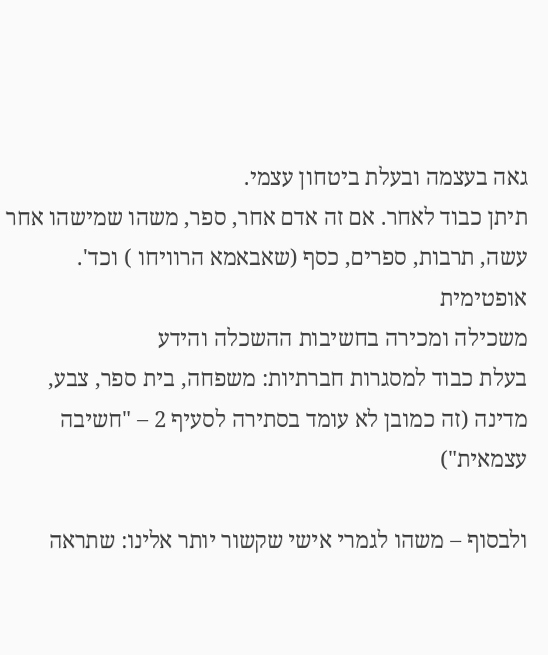גאה בעצמה ובעלת ביטחון עצמי.
תיתן כבוד לאחר. אם זה אדם אחר, ספר, משהו שמישהו אחר עשה, תרבות, ספרים, כסף (שאבאמא הרוויחו ) וכד'.
אופטימית
משכילה ומכירה בחשיבות ההשכלה והידע
בעלת כבוד למסגרות חברתיות: משפחה, בית ספר, צבע, מדינה (זה כמובן לא עומד בסתירה לסעיף 2 – "חשיבה עצמאית")

ולבסוף – משהו לגמרי אישי שקשור יותר אלינו: שתראה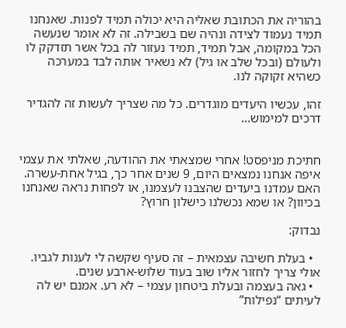בהוריה את הכתובת שאליה היא יכולה תמיד לפנות. שאנחנו תמיד נעמוד לצידה ונהיה שם בשבילה. זה לא אומר שנעשה הכל במקומה, אבל תמיד, תמיד נעזור לה בכל אשר תזדקק לו ולעולם (ובכל שלב או גיל) לא נשאיר אותה לבד במערכה כשהיא זקוקה לנו.

זהו, עכשיו היעדים מוגדרים. כל מה שצריך לעשות זה להגדיר דרכים למימוש…


חתיכת מניפסט! אחרי שמצאתי את ההודעה, שאלתי את עצמי איפה אנחנו נמצאים היום, 9 שנים אחר כך, בגיל אחת-עשרה. האם עמדנו ביעדים שהצבנו לעצמנו, או לפחות נראה שאנחנו בכיוון? או שמא נכשלנו כישלון חרוץ?

נבדוק:

  • בעלת חשיבה עצמאית – זה סעיף שקשה לי לענות לגביו. אולי צריך לחזור אליו שוב בעוד שלוש-ארבע שנים.
  • גאה בעצמה ובעלת ביטחון עצמי – לא רע. אמנם יש לה לעיתים “נפילות”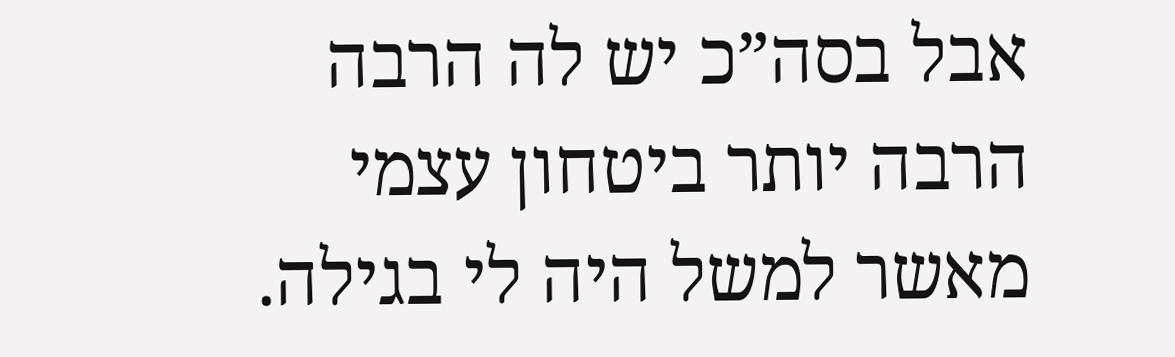אבל בסה”כ יש לה הרבה הרבה יותר ביטחון עצמי מאשר למשל היה לי בגילה.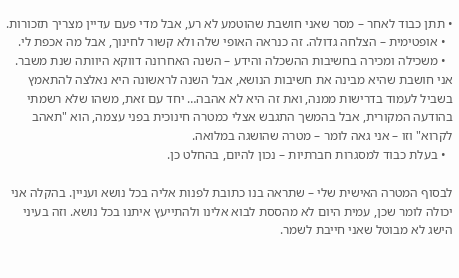• תתן כבוד לאחר – מסר שאני חושבת שהוטמע לא רע, אבל מדי פעם עדיין מצריך תזכורות.
  • אופטימית – הצלחה גדולה. זה כנראה האופי שלה ולא קשור לחינוך, אבל מה אכפת לי.
  • משכילה ומכירה בחשיבות ההשכלה והידע – השנה האחרונה דווקא היוותה שנת משבר. אני חושבת שהיא מבינה את חשיבות הנושא, אבל השנה לראשונה היא נאלצה להתאמץ בשביל לעמוד בדרישות ממנה, ואת זה היא לא אהבה… יחד עם זאת, משהו שלא רשמתי בהודעה המקורית, אבל בהמשך התגבש אצלי כמטרה חינוכית בפני עצמה, הוא "תאהב לקרוא" וזו – אני גאה לומר – מטרה שהושגה במלואה.
  • בעלת כבוד למסגרות חברתיות – נכון להיום, בהחלט כן.

לבסוף המטרה האישית שלי – שתראה בנו כתובת לפנות אליה בכל נושא ועניין. בהקלה אני יכולה לומר שכן, עמית היום לא מהססת לבוא אלינו ולהתייעץ איתנו בכל נושא. וזה בעיני הישג לא מבוטל שאני חייבת לשמר.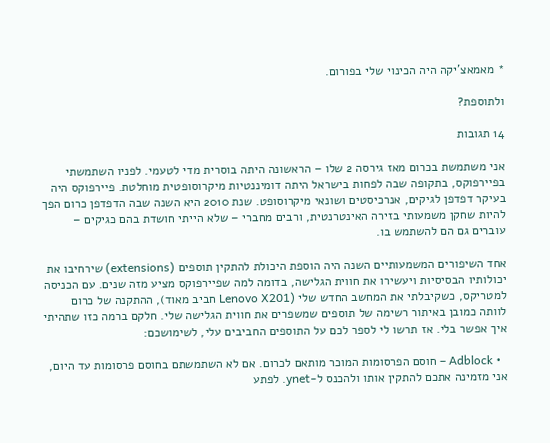* מאמאצ’יקה היה הכינוי שלי בפורום.

ולתוספת?

14 תגובות

אני משתמשת בכרום מאז גירסה 2 שלו – הראשונה היתה בוסרית מדי לטעמי. לפניו השתמשתי בפיירפוקס, בתקופה שבה לפחות בישראל היתה דומיננטיות מיקרוסופטית מוחלטת. פיירפוקס היה בעיקר דפדפן לגיקים, אנרכיסטים ושונאי מיקרוסופט. שנת 2010 היא השנה שבה הדפדפן כרום הפך להיות שחקן משמעותי בזירה האינטרנטית, ורבים מחברי – שלא הייתי חושדת בהם כגיקים – עוברים גם הם להשתמש בו.

אחד השיפורים המשמעותיים השנה היה הוספת היכולת להתקין תוספים (extensions) שירחיבו את יכולותיו הבסיסיות ויעשירו את חווית הגלישה, בדומה למה שפיירפוקס מציע מזה שנים. עם הכניסה למטריקס, כשקיבלתי את המחשב החדש שלי (Lenovo X201 חביב מאוד), ההתקנה של כרום לוותה כמובן באיתור רשימה של תוספים שמשפרים את חווית הגלישה שלי. חלקם ברמה כזו שתהיתי איך אפשר בלי. אז תרשו לי לספר לכם על התוספים החביבים עלי, לשימושכם:

  • Adblock – חוסם הפרסומות המוכר מותאם לכרום. אם לא השתמשתם בחוסם פרסומות עד היום, אני מזמינה אתכם להתקין אותו ולהכנס ל-ynet. לפתע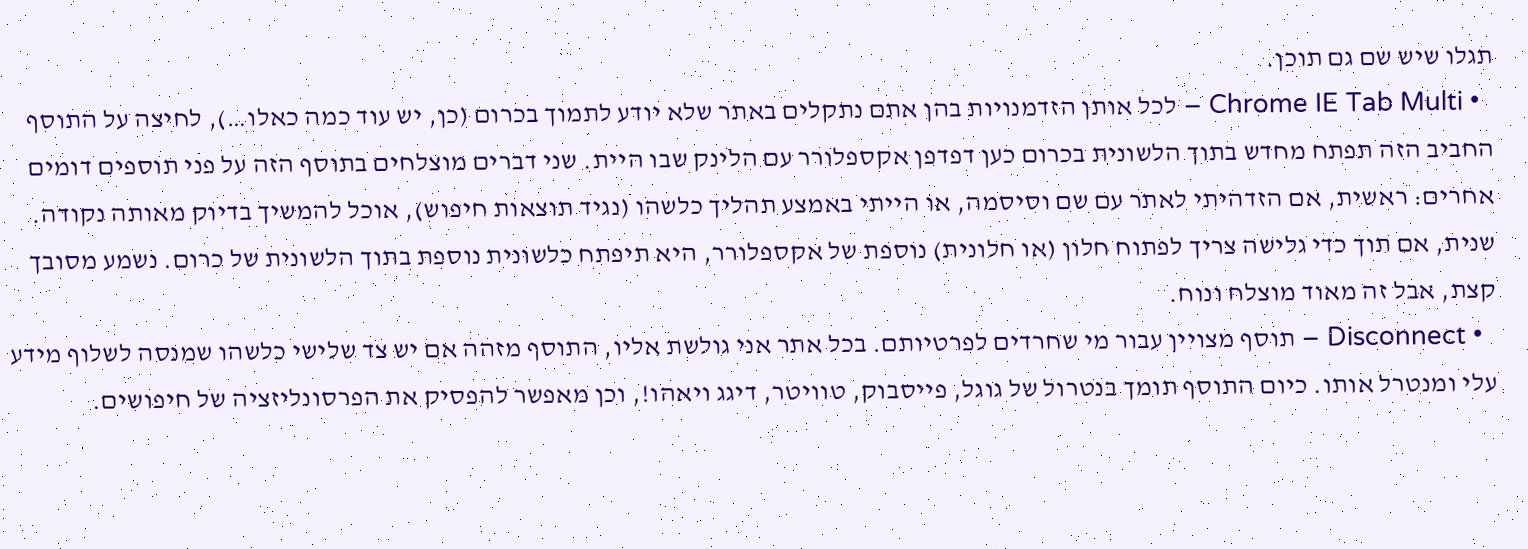תגלו שיש שם גם תוכן.
  • Chrome IE Tab Multi – לכל אותן הזדמנויות בהן אתם נתקלים באתר שלא יודע לתמוך בכרום (כן, יש עוד כמה כאלו…), לחיצה על התוסף החביב הזה תפתח מחדש בתוך הלשונית בכרום כען דפדפן אקספלורר עם הלינק שבו היית. שני דברים מוצלחים בתוסף הזה על פני תוספים דומים אחרים: ראשית, אם הזדהיתי לאתר עם שם וסיסמה, או הייתי באמצע תהליך כלשהו (נגיד תוצאות חיפוש), אוכל להמשיך בדיוק מאותה נקודה. שנית, אם תוך כדי גלישה צריך לפתוח חלון (או חלונית) נוספת של אקספלורר, היא תיפתח כלשונית נוספת בתוך הלשונית של כרום. נשמע מסובך קצת, אבל זה מאוד מוצלח ונוח.
  • Disconnect – תוסף מצויין עבור מי שחרדים לפרטיותם. בכל אתר אני גולשת אליו, התוסף מזהה אם יש צד שלישי כלשהו שמנסה לשלוף מידע עלי ומנטרל אותו. כיום התוסף תומך בנטרול של גוגל, פייסבוק, טוויטר, דיגג ויאהו!, וכן מאפשר להפסיק את הפרסונליזציה של חיפושים.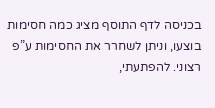בכניסה לדף התוסף מציג כמה חסימות בוצעו, וניתן לשחרר את החסימות ע”פ רצוני. להפתעתי,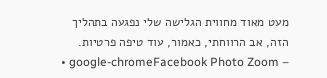מעט מאוד מחווית הגלישה שלי נפגעה בתהליך הזה, אב הרווחתי, כאמור, עוד טיפה פרטיות.
  • google-chromeFacebook Photo Zoom –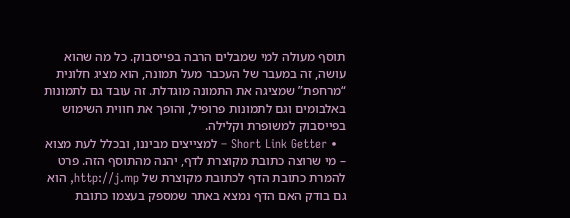תוסף מעולה למי שמבלים הרבה בפייסבוק. כל מה שהוא עושה, זה במעבר של העכבר מעל תמונה, הוא מציג חלונית “מרחפת” שמציגה את התמונה מוגדלת. זה עובד גם לתמונות באלבומים וגם לתמונות פרופיל, והופך את חווית השימוש בפייסבוק למשופרת וקלילה.
  • Short Link Getter – למצייצים מביננו, ובכלל לעת מצוא – מי שרוצה כתובת מקוצרת לדף, יהנה מהתוסף הזה. פרט להמרת כתובת הדף לכתובת מקוצרת של http://j.mp, הוא גם בודק האם הדף נמצא באתר שמספק בעצמו כתובת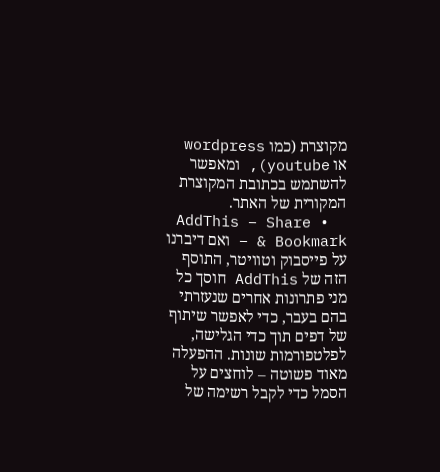מקוצרת (כמו wordpress או youtube), ומאפשר להשתמש בכתובת המקוצרת המקורית של האתר.
  • AddThis – Share & Bookmark – ואם דיברנו על פייסבוק וטוויטר, התוסף הזה של AddThis חוסך כל מני פתרונות אחרים שנעזרתי בהם בעבר, כדי לאפשר שיתוף של דפים תוך כדי הגלישה, לפלטפורמות שונות. ההפעלה מאוד פשוטה – לוחצים על הסמל כדי לקבל רשימה של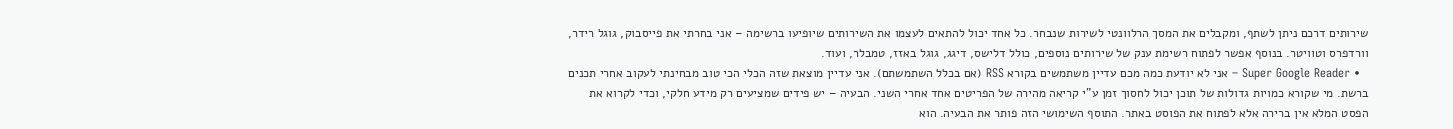שירותים דרכם ניתן לשתף, ומקבלים את המסך הרלוונטי לשירות שנבחר. כל אחד יכול להתאים לעצמו את השירותים שיופיעו ברשימה – אני בחרתי את פייסבוק, גוגל רידר, וורדפרס וטוויטר. בנוסף אפשר לפתוח רשימת ענק של שירותים נוספים, כולל דלישס, דיגג, גוגל באזז, טמבלר, ועוד.
  • Super Google Reader – אני לא יודעת כמה מכם עדיין משתמשים בקורא RSS (אם בכלל השתמשתם). אני עדיין מוצאת שזה הכלי הכי טוב מבחינתי לעקוב אחרי תכנים ברשת. מי שקורא כמויות גדולות של תוכן יכול לחסוך זמן ע”י קריאה מהירה של הפריטים אחד אחרי השני. הבעיה – יש פידים שמציעים רק מידע חלקי, וכדי לקרוא את הפסט המלא אין ברירה אלא לפתוח את הפוסט באתר. התוסף השימושי הזה פותר את הבעיה. הוא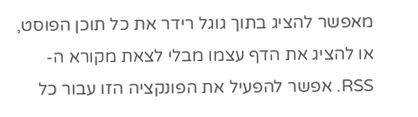מאפשר להציג בתוך גוגל רידר את כל תוכן הפוסט, או להציג את הדף עצמו מבלי לצאת מקורא ה-RSS. אפשר להפעיל את הפונקציה הזו עבור כל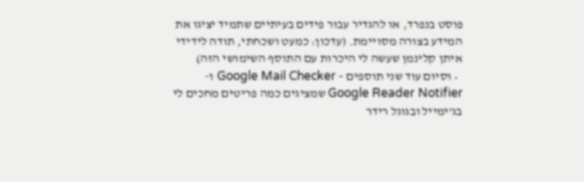פוסט בנפרד, או להגדיר עבור פידים בעיתיים שתמיד יציגו את המידע בצורה מסויימת. (עדכון: כמעט ושכחתי, תודה לידידי איתן קלינמן שעשה לי היכרות עם התוסף השימושי הזה)
  • וסיום עוד שני תוספים – Google Mail Checker ו-Google Reader Notifier שמציגים כמה פריטים מחכים לי בג’ימייל ובגוגל רידר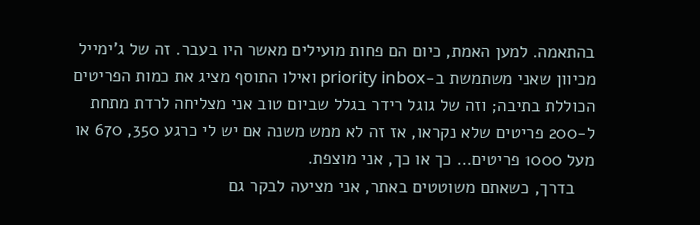בהתאמה. למען האמת, כיום הם פחות מועילים מאשר היו בעבר. זה של ג’ימייל מכיוון שאני משתמשת ב-priority inbox ואילו התוסף מציג את כמות הפריטים הכוללת בתיבה; וזה של גוגל רידר בגלל שביום טוב אני מצליחה לרדת מתחת ל-200 פריטים שלא נקראו, אז זה לא ממש משנה אם יש לי כרגע 350, 670 או מעל 1000 פריטים… כך או כך, אני מוצפת.
    בדרך, כשאתם משוטטים באתר, אני מציעה לבקר גם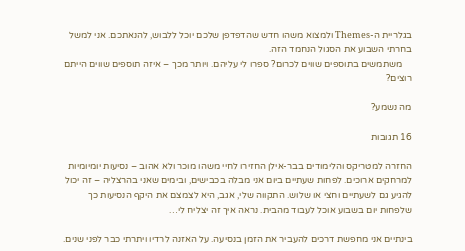בגלריית ה-Themes ולמצוא משהו חדש שהדפדפן שלכם יוכל ללבוש, להנאתכם. אני למשל בחרתי השבוע את הסגול הנחמד הזה.
    משתמשים בתוספים שווים לכרום? ספרו לי עליהם. ויותר מכך – איזה תוספים שווים הייתם רוצים?

מה נשמע?

16 תגובות

החזרה למטריקס והלימודים בבר-אילן החזירו לחיי משהו מוכר ולא אהוב – נסיעות יומיומיות למרחקים ארוכים. לפחות שעתיים ביום אני מבלה בכבישים, ובימים שאני בהרצליה – זה יכול להגיע גם לשעתיים וחצי או שלוש. התקווה שלי, אגב, היא לצמצם את היקף הנסיעות כך שלפחות יום בשבוע אוכל לעבוד מהבית. נראה איך זה יצליח לי…

בינתיים אני מחפשת דרכים להעביר את הזמן בנסיעה. על האזנה לרדיו ויתרתי כבר לפני שנים.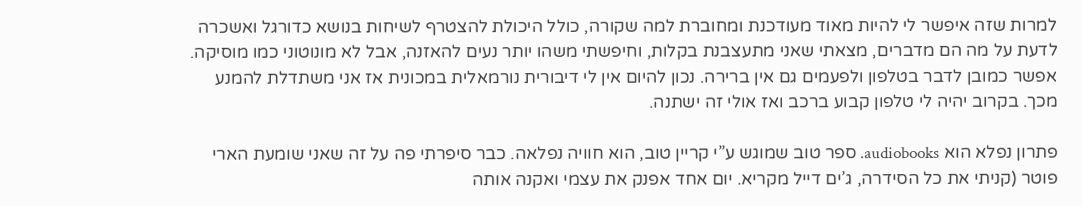למרות שזה איפשר לי להיות מאוד מעודכנת ומחוברת למה שקורה, כולל היכולת להצטרף לשיחות בנושא כדורגל ואשכרה לדעת על מה הם מדברים, מצאתי שאני מתעצבנת בקלות, וחיפשתי משהו יותר נעים להאזנה, אבל לא מונוטוני כמו מוסיקה. אפשר כמובן לדבר בטלפון ולפעמים גם אין ברירה. נכון להיום אין לי דיבורית נורמאלית במכונית אז אני משתדלת להמנע מכך. בקרוב יהיה לי טלפון קבוע ברכב ואז אולי זה ישתנה.

פתרון נפלא הוא audiobooks. ספר טוב שמוגש ע”י קריין טוב, הוא חוויה נפלאה. כבר סיפרתי פה על זה שאני שומעת הארי פוטר (קניתי את כל הסידרה, ג’ים דייל מקריא. יום אחד אפנק את עצמי ואקנה אותה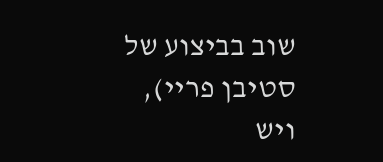שוב בביצוע של סטיבן פריי), ויש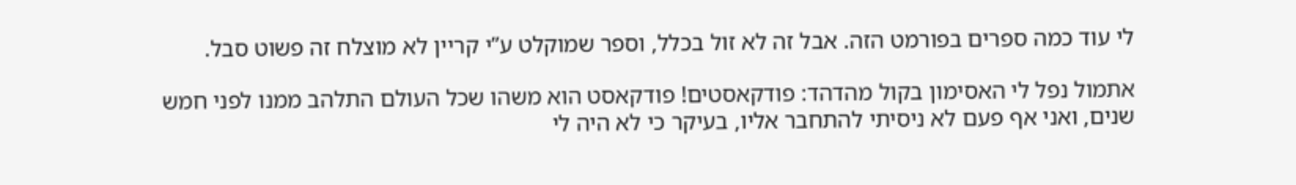לי עוד כמה ספרים בפורמט הזה. אבל זה לא זול בכלל, וספר שמוקלט ע”י קריין לא מוצלח זה פשוט סבל.

אתמול נפל לי האסימון בקול מהדהד: פודקאסטים! פודקאסט הוא משהו שכל העולם התלהב ממנו לפני חמש שנים, ואני אף פעם לא ניסיתי להתחבר אליו, בעיקר כי לא היה לי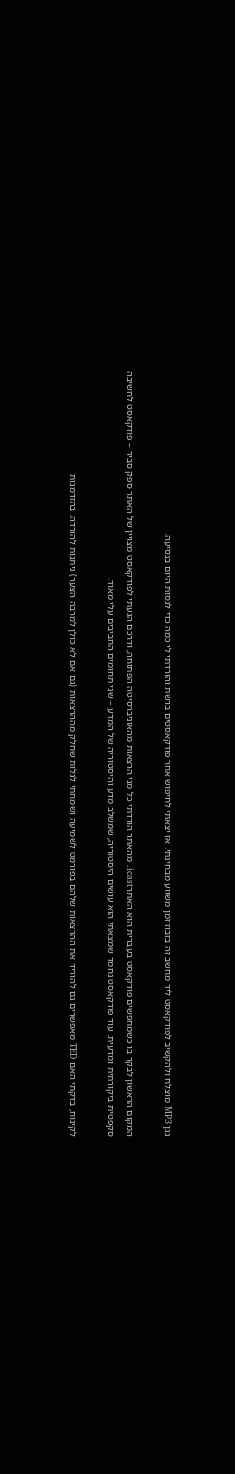נגן MP3 מוצלח ולהקשיב לפודקאסט ליד מחשב זה בזבוז זמן משווע מבחינתי. אז יצאתי לחיפוש אחר פודקאסטים ברשת והורדתי לי כמה כדי לנסות היום בנסיעה.

המקום הראשון לבקר בו כשמחפשים פודקאסט בעברית הוא האתרicast. מהאתר הורדתי כל מני הרצאות מהאוניברסיטה הפתוחה, ודרכם הגעתי לפודקאסט מצויין של האתר ספק סביר – פודקאסט לחשיבה סקפטית ביקורתית ומדעית. עוד פודקאסט נחמד שמצאתי הוא עושים היסטוריה, שמשלב מדע והיסטוריה של המדע – שני תחומים החביבים עלי מאוד.

לקינוח, בדקתי האם TED מאפשרים גם להוריד את ההרצאות שלהם בפורמט לשמיעה ושמחתי לגלות שחלק מההרצאות (גם אם לא כולן למרבה הצער) ניתנות להורדה. בהזדמנות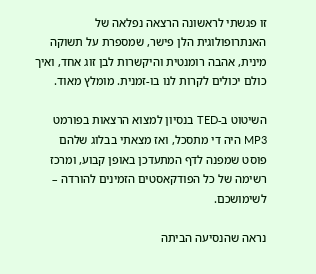זו פגשתי לראשונה הרצאה נפלאה של האנתרופולוגית הלן פישר, שמספרת על תשוקה מינית, אהבה רומנטית והיקשרות לבן זוג אחד, ואיך כולם יכולים לקרות לנו בו-זמנית. מומלץ מאוד.

השיטוט ב-TED בנסיון למצוא הרצאות בפורמט MP3 היה די מתסכל, ואז מצאתי בבלוג שלהם פוסט שמפנה לדף המתעדכן באופן קבוע, ומרכז רשימה של כל הפודקאסטים הזמינים להורדה – לשימושכם.

נראה שהנסיעה הביתה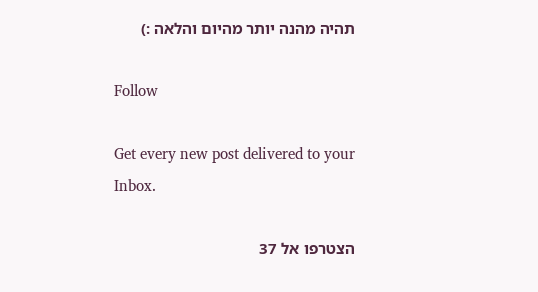תהיה מהנה יותר מהיום והלאה :)

Follow

Get every new post delivered to your Inbox.

הצטרפו אל 37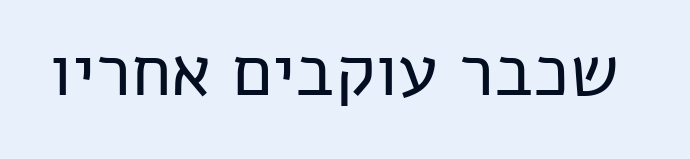שכבר עוקבים אחריו